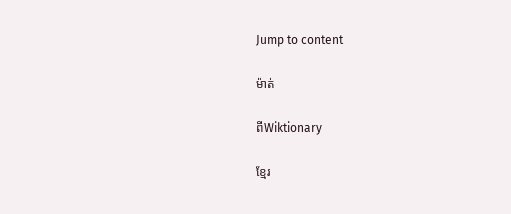Jump to content

ម៉ាត់

ពីWiktionary

ខ្មែរ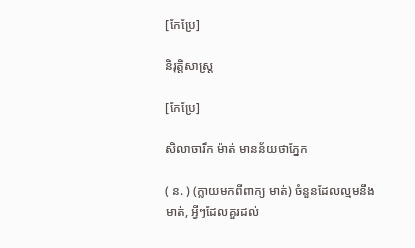[កែប្រែ]

និរុត្តិសាស្ត្រ

[កែប្រែ]

សិលាចារឹក ម៉ាត់ មានន័យថាភ្នែក

( ន. ) (ក្លាយមកពីពាក្យ មាត់) ចំនួនដែលល្មមនឹងមាត់, អ្វីៗដែលគួរដល់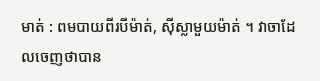មាត់ : ពមបាយពីរបីម៉ាត់, ស៊ីស្លាមួយម៉ាត់ ។ វាចាដែលចេញថាបាន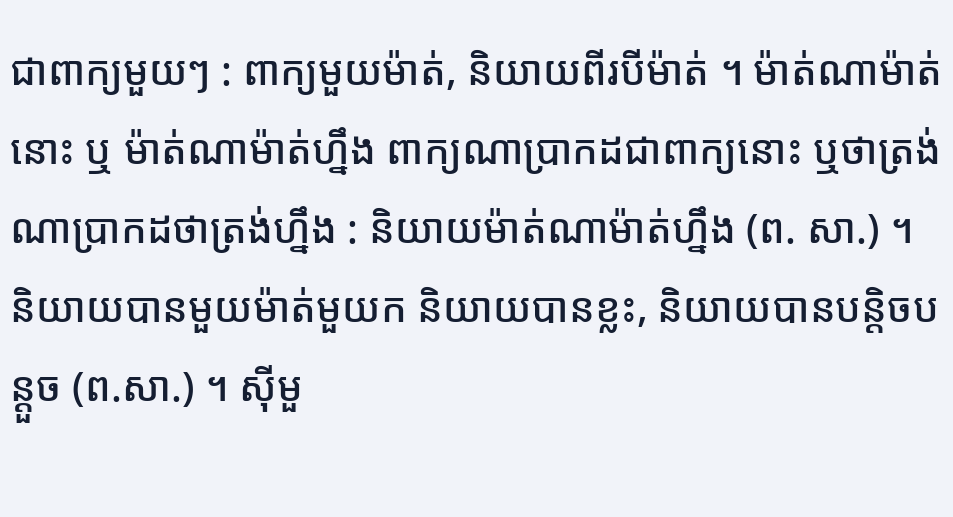ជាពាក្យមួយៗ : ពាក្យមួយម៉ាត់, និយាយពីរបីម៉ាត់ ។ ម៉ាត់ណាម៉ាត់នោះ ឬ ម៉ាត់ណាម៉ាត់ហ្នឹង ពាក្យណាប្រាកដជាពាក្យនោះ ឬថាត្រង់ណាប្រាកដថាត្រង់ហ្នឹង : និយាយម៉ាត់ណាម៉ាត់ហ្នឹង (ព. សា.) ។ និយាយបានមួយម៉ាត់មួយក និយាយបានខ្លះ, និយាយបានបន្តិចបន្ដួច (ព.សា.) ។ ស៊ីមួ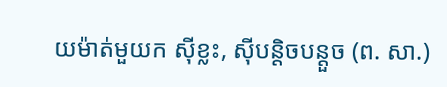យម៉ាត់មួយក ស៊ីខ្លះ, ស៊ីបន្តិចបន្តួច (ព. សា.)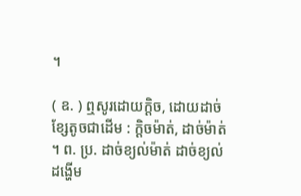។

( ឧ. ) ឮសូរដោយក្ដិច, ដោយដាច់ខ្សែតូចជាដើម : ក្ដិចម៉ាត់, ដាច់ម៉ាត់ ។ ព. ប្រ. ដាច់ខ្យល់ម៉ាត់ ដាច់ខ្យល់ដង្ហើម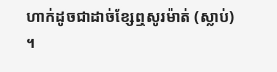ហាក់ដូចជាដាច់ខ្សែឮសូរម៉ាត់ (ស្លាប់) ។